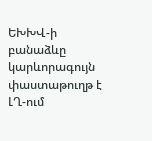ԵԽԽՎ-ի բանաձևը կարևորագույն փաստաթուղթ է ԼՂ-ում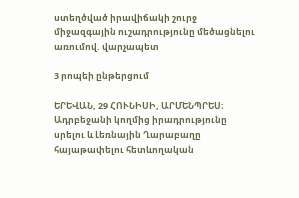ստեղծված իրավիճակի շուրջ միջազգային ուշադրությունը մեծացնելու առումով. վարչապետ

3 րոպեի ընթերցում

ԵՐԵՎԱՆ, 29 ՀՈՒՆԻՍԻ, ԱՐՄԵՆՊՐԵՍ։ Ադրբեջանի կողմից իրադրությունը սրելու և Լեռնային Ղարաբաղը հայաթափելու հետևողական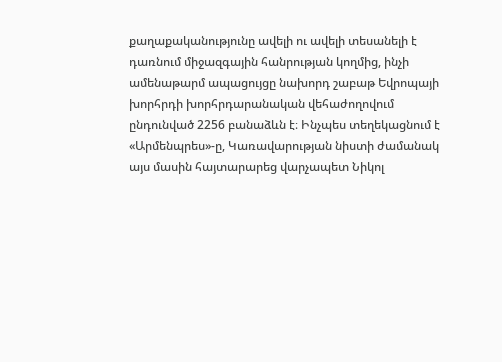քաղաքականությունը ավելի ու ավելի տեսանելի է դառնում միջազգային հանրության կողմից, ինչի ամենաթարմ ապացույցը նախորդ շաբաթ Եվրոպայի խորհրդի խորհրդարանական վեհաժողովում ընդունված 2256 բանաձևն է։ Ինչպես տեղեկացնում է «Արմենպրես»-ը, Կառավարության նիստի ժամանակ այս մասին հայտարարեց վարչապետ Նիկոլ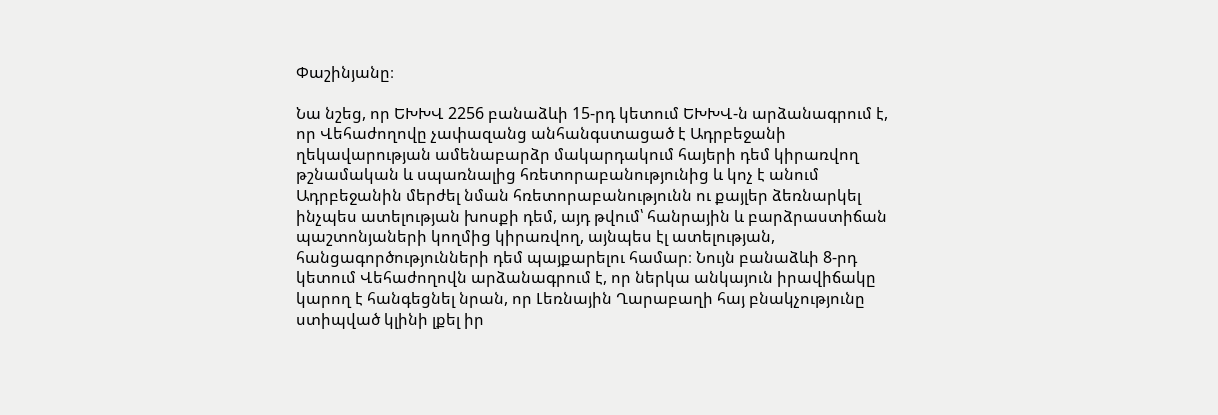Փաշինյանը։

Նա նշեց, որ ԵԽԽՎ 2256 բանաձևի 15-րդ կետում ԵԽԽՎ-ն արձանագրում է, որ Վեհաժողովը չափազանց անհանգստացած է Ադրբեջանի ղեկավարության ամենաբարձր մակարդակում հայերի դեմ կիրառվող թշնամական և սպառնալից հռետորաբանությունից և կոչ է անում Ադրբեջանին մերժել նման հռետորաբանությունն ու քայլեր ձեռնարկել ինչպես ատելության խոսքի դեմ, այդ թվում՝ հանրային և բարձրաստիճան պաշտոնյաների կողմից կիրառվող, այնպես էլ ատելության, հանցագործությունների դեմ պայքարելու համար։ Նույն բանաձևի 8-րդ կետում Վեհաժողովն արձանագրում է, որ ներկա անկայուն իրավիճակը կարող է հանգեցնել նրան, որ Լեռնային Ղարաբաղի հայ բնակչությունը ստիպված կլինի լքել իր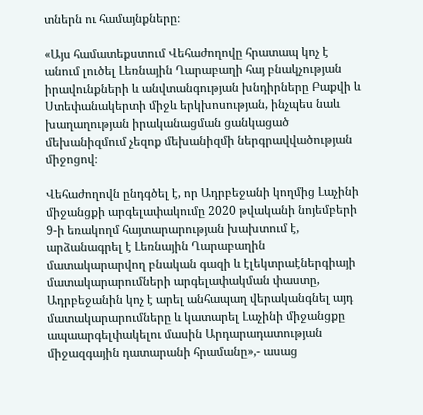տներն ու համայնքները։

«Այս համատեքստում Վեհաժողովը հրատապ կոչ է անում լուծել Լեռնային Ղարաբաղի հայ բնակչության իրավունքների և անվտանգության խնդիրները Բաքվի և Ստեփանակերտի միջև երկխոսության, ինչպես նաև խաղաղության իրականացման ցանկացած մեխանիզմում չեզոք մեխանիզմի ներգրավվածության միջոցով։

Վեհաժողովն ընդգծել է, որ Ադրբեջանի կողմից Լաչինի միջանցքի արգելափակումը 2020 թվականի նոյեմբերի 9-ի եռակողմ հայտարարության խախտում է, արձանագրել է Լեռնային Ղարաբաղին մատակարարվող բնական գազի և էլեկտրաէներգիայի մատակարարումների արգելափակման փաստը, Ադրբեջանին կոչ է արել անհապաղ վերականգնել այդ մատակարարումները և կատարել Լաչինի միջանցքը ապաարգելփակելու մասին Արդարադատության միջազգային դատարանի հրամանը»,- ասաց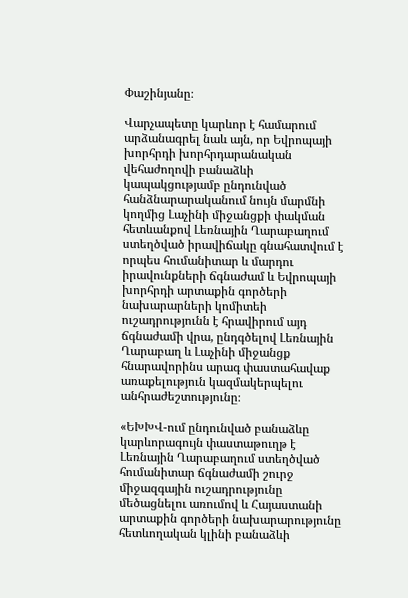Փաշինյանը։

Վարչապետը կարևոր է համարում արձանագրել նաև այն, որ Եվրոպայի խորհրդի խորհրդարանական վեհաժողովի բանաձևի կապակցությամբ ընդունված հանձնարարականում նույն մարմնի կողմից Լաչինի միջանցքի փակման հետևանքով Լեռնային Ղարաբաղում ստեղծված իրավիճակը գնահատվում է որպես հումանիտար և մարդու իրավունքների ճգնաժամ և Եվրոպայի խորհրդի արտաքին գործերի նախարարների կոմիտեի ուշադրությունն է հրավիրում այդ ճգնաժամի վրա, ընդգծելով Լեռնային Ղարաբաղ և Լաչինի միջանցք հնարավորինս արագ փաստահավաք առաքելություն կազմակերպելու անհրաժեշտությունը։

«ԵԽԽՎ-ում ընդունված բանաձևը կարևորագույն փաստաթուղթ է Լեռնային Ղարաբաղում ստեղծված հումանիտար ճգնաժամի շուրջ միջազգային ուշադրությունը մեծացնելու առումով և Հայաստանի արտաքին գործերի նախարարությունը հետևողական կլինի բանաձևի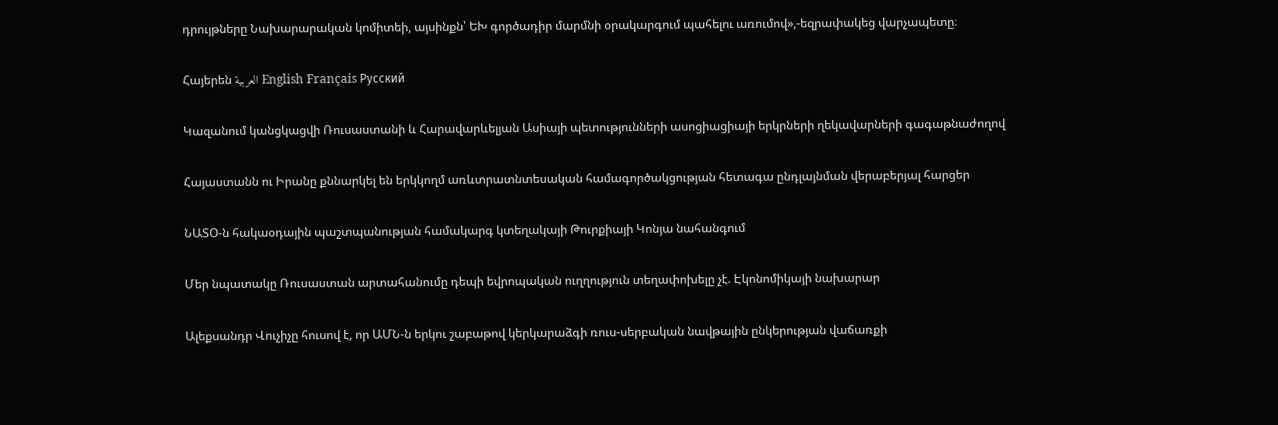դրույթները Նախարարական կոմիտեի, այսինքն՝ ԵԽ գործադիր մարմնի օրակարգում պահելու առումով»,-եզրափակեց վարչապետը։

Հայերեն العربية English Français Русский

Կազանում կանցկացվի Ռուսաստանի և Հարավարևելյան Ասիայի պետությունների ասոցիացիայի երկրների ղեկավարների գագաթնաժողով

Հայաստանն ու Իրանը քննարկել են երկկողմ առևտրատնտեսական համագործակցության հետագա ընդլայնման վերաբերյալ հարցեր

ՆԱՏՕ-ն հակաօդային պաշտպանության համակարգ կտեղակայի Թուրքիայի Կոնյա նահանգում

Մեր նպատակը Ռուսաստան արտահանումը դեպի եվրոպական ուղղություն տեղափոխելը չէ. Էկոնոմիկայի նախարար

Ալեքսանդր Վուչիչը հուսով է, որ ԱՄՆ-ն երկու շաբաթով կերկարաձգի ռուս-սերբական նավթային ընկերության վաճառքի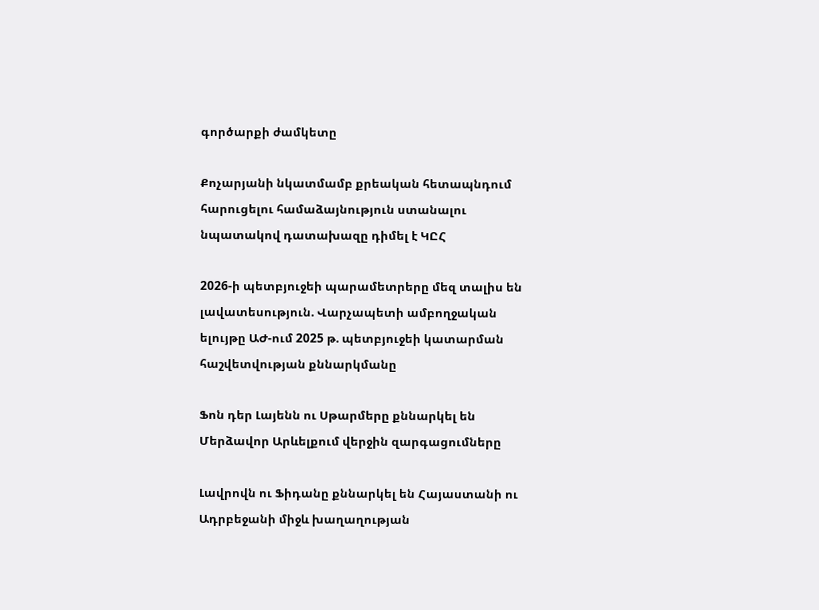գործարքի ժամկետը

Քոչարյանի նկատմամբ քրեական հետապնդում հարուցելու համաձայնություն ստանալու նպատակով դատախազը դիմել է ԿԸՀ

2026-ի պետբյուջեի պարամետրերը մեզ տալիս են լավատեսություն. Վարչապետի ամբողջական ելույթը ԱԺ-ում 2025 թ. պետբյուջեի կատարման հաշվետվության քննարկմանը

Ֆոն դեր Լայենն ու Սթարմերը քննարկել են Մերձավոր Արևելքում վերջին զարգացումները

Լավրովն ու Ֆիդանը քննարկել են Հայաստանի ու Ադրբեջանի միջև խաղաղության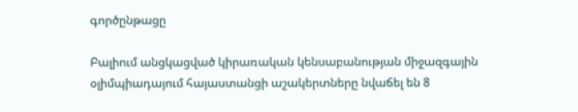գործընթացը

Բալիում անցկացված կիրառական կենսաբանության միջազգային օլիմպիադայում հայաստանցի աշակերտները նվաճել են 8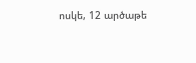ոսկե, 12 արծաթե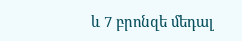և 7 բրոնզե մեդալ